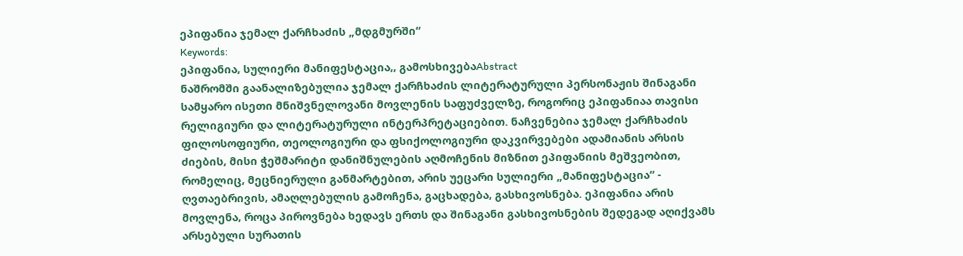ეპიფანია ჯემალ ქარჩხაძის „მდგმურში“
Keywords:
ეპიფანია, სულიერი მანიფესტაცია,, გამოსხივებაAbstract
ნაშრომში გაანალიზებულია ჯემალ ქარჩხაძის ლიტერატურული პერსონაჟის შინაგანი სამყარო ისეთი მნიშვნელოვანი მოვლენის საფუძველზე, როგორიც ეპიფანიაა თავისი რელიგიური და ლიტერატურული ინტერპრეტაციებით. ნაჩვენებია ჯემალ ქარჩხაძის ფილოსოფიური, თეოლოგიური და ფსიქოლოგიური დაკვირვებები ადამიანის არსის ძიების, მისი ჭეშმარიტი დანიშნულების აღმოჩენის მიზნით ეპიფანიის მეშვეობით, რომელიც, მეცნიერული განმარტებით, არის უეცარი სულიერი „მანიფესტაცია“ - ღვთაებრივის, ამაღლებულის გამოჩენა, გაცხადება, გასხივოსნება. ეპიფანია არის მოვლენა, როცა პიროვნება ხედავს ერთს და შინაგანი გასხივოსნების შედეგად აღიქვამს არსებული სურათის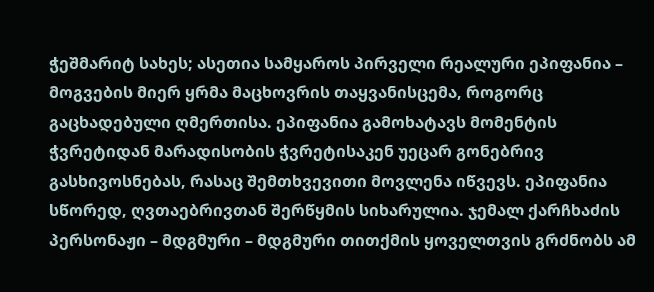ჭეშმარიტ სახეს; ასეთია სამყაროს პირველი რეალური ეპიფანია – მოგვების მიერ ყრმა მაცხოვრის თაყვანისცემა, როგორც გაცხადებული ღმერთისა. ეპიფანია გამოხატავს მომენტის ჭვრეტიდან მარადისობის ჭვრეტისაკენ უეცარ გონებრივ გასხივოსნებას, რასაც შემთხვევითი მოვლენა იწვევს. ეპიფანია სწორედ, ღვთაებრივთან შერწყმის სიხარულია. ჯემალ ქარჩხაძის პერსონაჟი – მდგმური – მდგმური თითქმის ყოველთვის გრძნობს ამ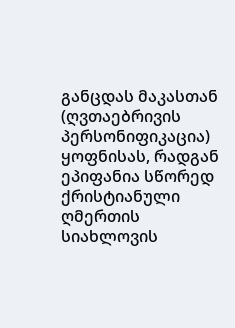განცდას მაკასთან (ღვთაებრივის პერსონიფიკაცია) ყოფნისას, რადგან ეპიფანია სწორედ ქრისტიანული ღმერთის სიახლოვის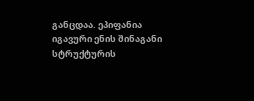განცდაა. ეპიფანია იგავური ენის შინაგანი სტრუქტურის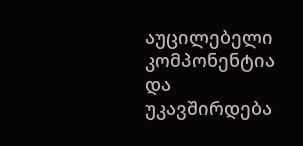აუცილებელი კომპონენტია და უკავშირდება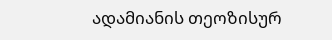ადამიანის თეოზისურ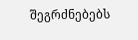შეგრძნებებს